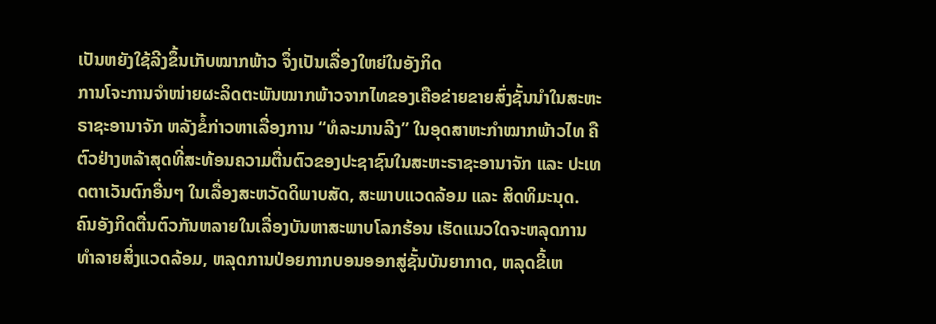ເປັນຫຍັງໃຊ້ລີງຂຶ້ນເກັບໝາກພ້າວ ຈຶ່ງເປັນເລື່ອງໃຫຍ່ໃນອັງກິດ
ການໂຈະການຈຳໜ່າຍຜະລິດຕະພັນໝາກພ້າວຈາກໄທຂອງເຄືອຂ່າຍຂາຍສົ່ງຊັ້ນນຳໃນສະຫະຣາຊະອານາຈັກ ຫລັງຂໍ້ກ່າວຫາເລື່ອງການ “ທໍລະມານລີງ” ໃນອຸດສາຫະກຳໝາກພ້າວໄທ ຄືຕົວຢ່າງຫລ້າສຸດທີ່ສະທ້ອນຄວາມຕື່ນຕົວຂອງປະຊາຊົນໃນສະຫະຣາຊະອານາຈັກ ແລະ ປະເທດຕາເວັນຕົກອື່ນໆ ໃນເລື່ອງສະຫວັດດິພາບສັດ, ສະພາບແວດລ້ອມ ແລະ ສິດທິມະນຸດ.
ຄົນອັງກິດຕື່ນຕົວກັນຫລາຍໃນເລື່ອງບັນຫາສະພາບໂລກຮ້ອນ ເຮັດແນວໃດຈະຫລຸດການທຳລາຍສິ່ງແວດລ້ອມ, ຫລຸດການປ່ອຍກາກບອນອອກສູ່ຊັ້ນບັນຍາກາດ, ຫລຸດຂີ້ເຫ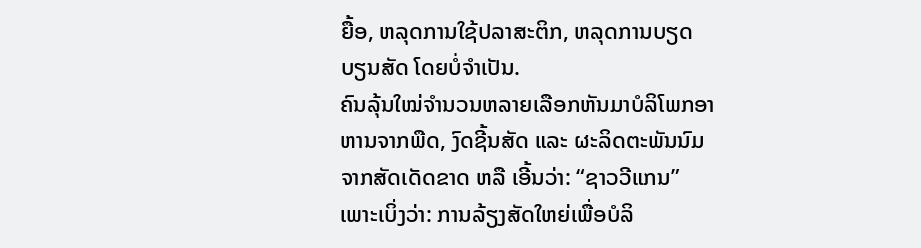ຍື້ອ, ຫລຸດການໃຊ້ປລາສະຕິກ, ຫລຸດການບຽດບຽນສັດ ໂດຍບໍ່ຈຳເປັນ.
ຄົນລຸ້ນໃໝ່ຈຳນວນຫລາຍເລືອກຫັນມາບໍລິໂພກອາຫານຈາກພືດ, ງົດຊີ້ນສັດ ແລະ ຜະລິດຕະພັນນົມຈາກສັດເດັດຂາດ ຫລື ເອີ້ນວ່າ: “ຊາວວີແກນ” ເພາະເບິ່ງວ່າ: ການລ້ຽງສັດໃຫຍ່ເພື່ອບໍລິ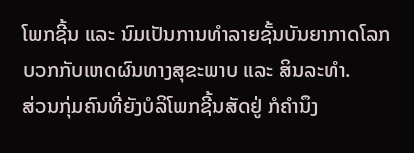ໂພກຊີ້ນ ແລະ ນົມເປັນການທຳລາຍຊັ້ນບັນຍາກາດໂລກ ບວກກັບເຫດຜົນທາງສຸຂະພາບ ແລະ ສິນລະທຳ.
ສ່ວນກຸ່ມຄົນທີ່ຍັງບໍລິໂພກຊີ້ນສັດຢູ່ ກໍຄຳນຶງ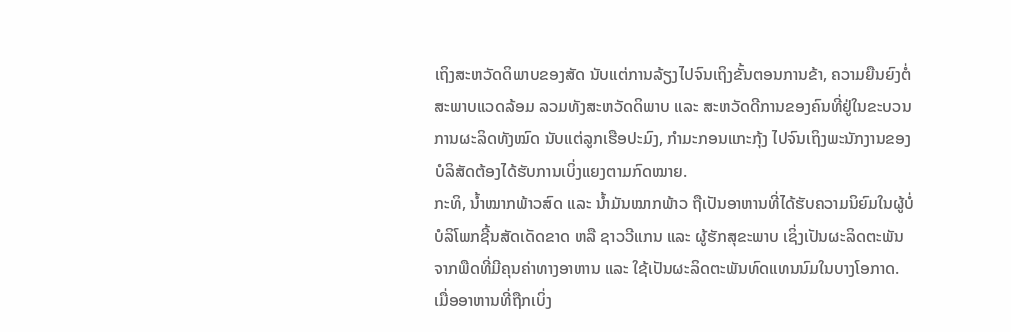ເຖິງສະຫວັດດິພາບຂອງສັດ ນັບແຕ່ການລ້ຽງໄປຈົນເຖິງຂັ້ນຕອນການຂ້າ, ຄວາມຍືນຍົງຕໍ່ສະພາບແວດລ້ອມ ລວມທັງສະຫວັດດິພາບ ແລະ ສະຫວັດດີການຂອງຄົນທີ່ຢູ່ໃນຂະບວນການຜະລິດທັງໝົດ ນັບແຕ່ລູກເຮືອປະມົງ, ກຳມະກອນແກະກຸ້ງ ໄປຈົນເຖິງພະນັກງານຂອງບໍລິສັດຕ້ອງໄດ້ຮັບການເບິ່ງແຍງຕາມກົດໝາຍ.
ກະທິ, ນ້ຳໝາກພ້າວສົດ ແລະ ນ້ຳມັນໝາກພ້າວ ຖືເປັນອາຫານທີ່ໄດ້ຮັບຄວາມນິຍົມໃນຜູ້ບໍ່ບໍລິໂພກຊີ້ນສັດເດັດຂາດ ຫລື ຊາວວີແກນ ແລະ ຜູ້ຮັກສຸຂະພາບ ເຊິ່ງເປັນຜະລິດຕະພັນຈາກພືດທີ່ມີຄຸນຄ່າທາງອາຫານ ແລະ ໃຊ້ເປັນຜະລິດຕະພັນທົດແທນນົມໃນບາງໂອກາດ.
ເມື່ອອາຫານທີ່ຖືກເບິ່ງ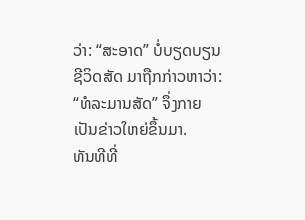ວ່າ: “ສະອາດ” ບໍ່ບຽດບຽນຊີວິດສັດ ມາຖືກກ່າວຫາວ່າ: “ທໍລະມານສັດ” ຈຶ່ງກາຍເປັນຂ່າວໃຫຍ່ຂຶ້ນມາ.
ທັນທີທີ່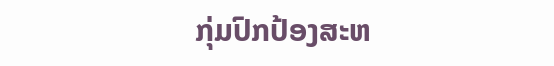ກຸ່ມປົກປ້ອງສະຫ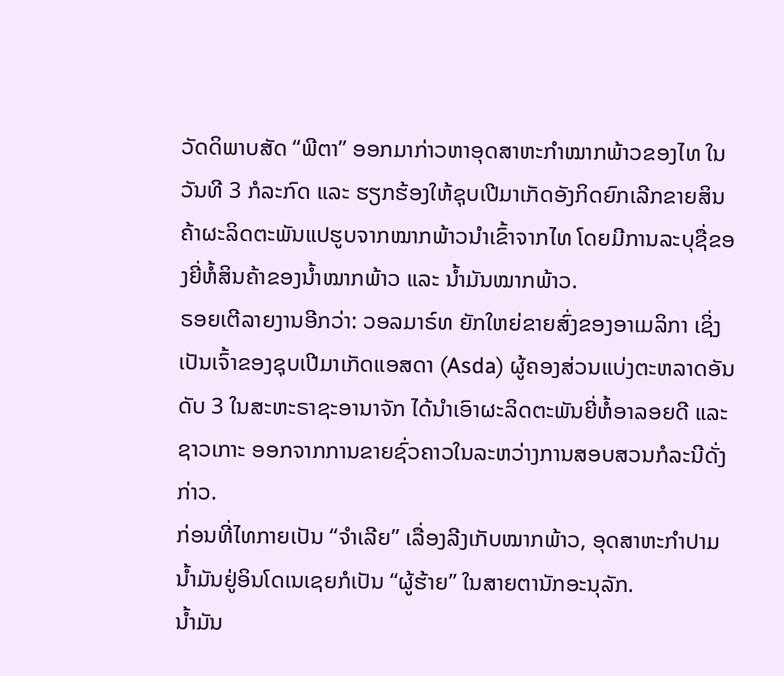ວັດດິພາບສັດ “ພີຕາ” ອອກມາກ່າວຫາອຸດສາຫະກຳໝາກພ້າວຂອງໄທ ໃນວັນທີ 3 ກໍລະກົດ ແລະ ຮຽກຮ້ອງໃຫ້ຊຸບເປີມາເກັດອັງກິດຍົກເລີກຂາຍສິນຄ້າຜະລິດຕະພັນແປຮູບຈາກໝາກພ້າວນຳເຂົ້າຈາກໄທ ໂດຍມີການລະບຸຊື່ຂອງຍີ່ຫໍ້ສິນຄ້າຂອງນ້ຳໝາກພ້າວ ແລະ ນ້ຳມັນໝາກພ້າວ.
ຣອຍເຕີລາຍງານອີກວ່າ: ວອລມາຣ໌ທ ຍັກໃຫຍ່ຂາຍສົ່ງຂອງອາເມລິກາ ເຊິ່ງເປັນເຈົ້າຂອງຊຸບເປີມາເກັດແອສດາ (Asda) ຜູ້ຄອງສ່ວນແບ່ງຕະຫລາດອັນດັບ 3 ໃນສະຫະຣາຊະອານາຈັກ ໄດ້ນຳເອົາຜະລິດຕະພັນຍີ່ຫໍ້ອາລອຍດີ ແລະ ຊາວເກາະ ອອກຈາກການຂາຍຊົ່ວຄາວໃນລະຫວ່າງການສອບສວນກໍລະນີດັ່ງກ່າວ.
ກ່ອນທີ່ໄທກາຍເປັນ “ຈຳເລີຍ” ເລື່ອງລີງເກັບໝາກພ້າວ, ອຸດສາຫະກຳປາມນ້ຳມັນຢູ່ອິນໂດເນເຊຍກໍເປັນ “ຜູ້ຮ້າຍ” ໃນສາຍຕານັກອະນຸລັກ.
ນ້ຳມັນ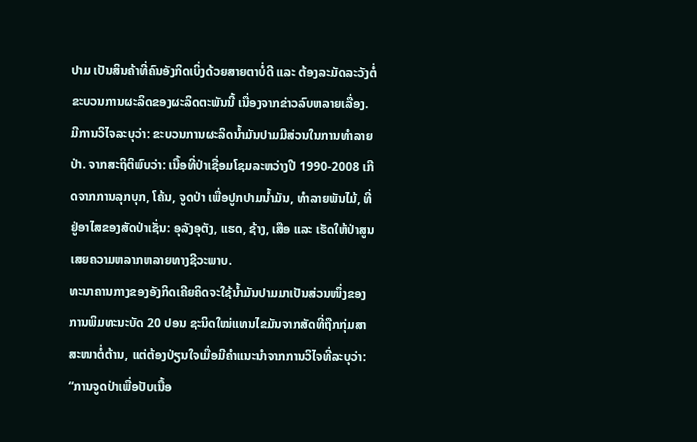ປາມ ເປັນສິນຄ້າທີ່ຄົນອັງກິດເບິ່ງດ້ວຍສາຍຕາບໍ່ດີ ແລະ ຕ້ອງລະມັດລະວັງຕໍ່ຂະບວນການຜະລິດຂອງຜະລິດຕະພັນນີ້ ເນື່ອງຈາກຂ່າວລົບຫລາຍເລື່ອງ. ມີການວິໄຈລະບຸວ່າ: ຂະບວນການຜະລິດນ້ຳມັນປາມມີສ່ວນໃນການທຳລາຍປ່າ. ຈາກສະຖິຕິພົບວ່າ: ເນື້ອທີ່ປ່າເຊື່ອມໂຊມລະຫວ່າງປີ 1990-2008 ເກີດຈາກການລຸກບຸກ, ໂຄ້ນ, ຈູດປ່າ ເພື່ອປູກປາມນ້ຳມັນ, ທຳລາຍພັນໄມ້, ທີ່ຢູ່ອາໄສຂອງສັດປ່າເຊັ່ນ: ອຸລັງອຸຕັງ, ແຮດ, ຊ້າງ, ເສືອ ແລະ ເຮັດໃຫ້ປ່າສູນເສຍຄວາມຫລາກຫລາຍທາງຊີວະພາບ.
ທະນາຄານກາງຂອງອັງກິດເຄີຍຄິດຈະໃຊ້ນ້ຳມັນປາມມາເປັນສ່ວນໜຶ່ງຂອງການພິມທະນະບັດ 20 ປອນ ຊະນິດໃໝ່ແທນໄຂມັນຈາກສັດທີ່ຖືກກຸ່ມສາສະໜາຕໍ່ຕ້ານ, ແຕ່ຕ້ອງປ່ຽນໃຈເມື່ອມີຄຳແນະນຳຈາກການວິໄຈທີ່ລະບຸວ່າ: “ການຈູດປ່າເພື່ອປັບເນື້ອ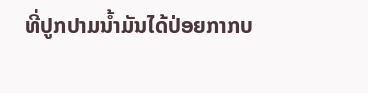ທີ່ປູກປາມນ້ຳມັນໄດ້ປ່ອຍກາກບ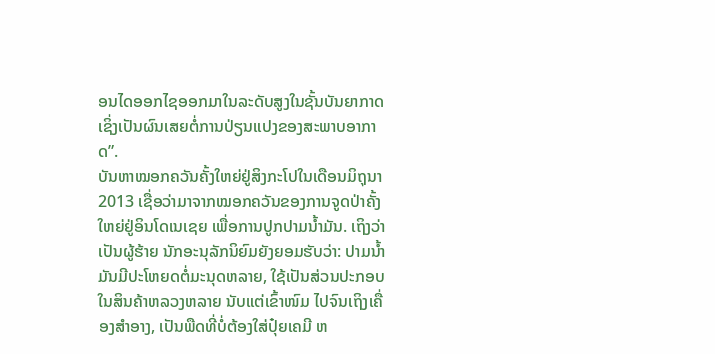ອນໄດອອກໄຊອອກມາໃນລະດັບສູງໃນຊັ້ນບັນຍາກາດ ເຊິ່ງເປັນຜົນເສຍຕໍ່ການປ່ຽນແປງຂອງສະພາບອາກາດ”.
ບັນຫາໝອກຄວັນຄັ້ງໃຫຍ່ຢູ່ສິງກະໂປໃນເດືອນມິຖຸນາ 2013 ເຊື່ອວ່າມາຈາກໝອກຄວັນຂອງການຈູດປ່າຄັ້ງໃຫຍ່ຢູ່ອິນໂດເນເຊຍ ເພື່ອການປູກປາມນ້ຳມັນ. ເຖິງວ່າເປັນຜູ້ຮ້າຍ ນັກອະນຸລັກນິຍົມຍັງຍອມຮັບວ່າ: ປາມນ້ຳມັນມີປະໂຫຍດຕໍ່ມະນຸດຫລາຍ, ໃຊ້ເປັນສ່ວນປະກອບໃນສິນຄ້າຫລວງຫລາຍ ນັບແຕ່ເຂົ້າໜົມ ໄປຈົນເຖິງເຄື່ອງສຳອາງ, ເປັນພືດທີ່ບໍ່ຕ້ອງໃສ່ປຸ໋ຍເຄມີ ຫ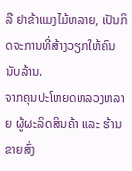ລື ຢາຂ້າແມງໄມ້ຫລາຍ, ເປັນກິດຈະການທີ່ສ້າງວຽກໃຫ້ຄົນນັບລ້ານ.
ຈາກຄຸນປະໂຫຍດຫລວງຫລາຍ ຜູ້ຜະລິດສິນຄ້າ ແລະ ຮ້ານຂາຍສົ່ງ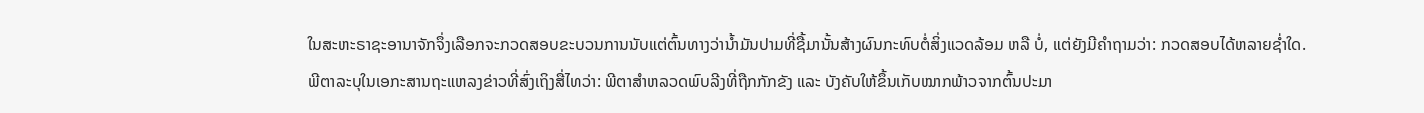ໃນສະຫະຣາຊະອານາຈັກຈຶ່ງເລືອກຈະກວດສອບຂະບວນການນັບແຕ່ຕົ້ນທາງວ່ານ້ຳມັນປາມທີ່ຊື້ມານັ້ນສ້າງຜົນກະທົບຕໍ່ສິ່ງແວດລ້ອມ ຫລື ບໍ່, ແຕ່ຍັງມີຄຳຖາມວ່າ: ກວດສອບໄດ້ຫລາຍຊໍ່າໃດ.
ພີຕາລະບຸໃນເອກະສານຖະແຫລງຂ່າວທີ່ສົ່ງເຖິງສື່ໄທວ່າ: ພີຕາສຳຫລວດພົບລີງທີ່ຖືກກັກຂັງ ແລະ ບັງຄັບໃຫ້ຂຶ້ນເກັບໝາກພ້າວຈາກຕົ້ນປະມາ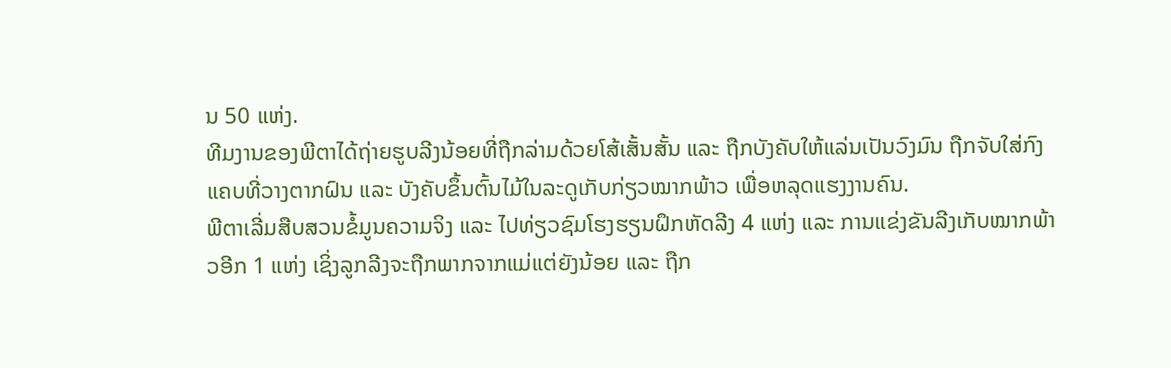ນ 50 ແຫ່ງ.
ທີມງານຂອງພີຕາໄດ້ຖ່າຍຮູບລີງນ້ອຍທີ່ຖືກລ່າມດ້ວຍໂສ້ເສັ້ນສັ້ນ ແລະ ຖືກບັງຄັບໃຫ້ແລ່ນເປັນວົງມົນ ຖືກຈັບໃສ່ກົງແຄບທີ່ວາງຕາກຝົນ ແລະ ບັງຄັບຂຶ້ນຕົ້ນໄມ້ໃນລະດູເກັບກ່ຽວໝາກພ້າວ ເພື່ອຫລຸດແຮງງານຄົນ.
ພີຕາເລີ່ມສືບສວນຂໍ້ມູນຄວາມຈິງ ແລະ ໄປທ່ຽວຊົມໂຮງຮຽນຝຶກຫັດລີງ 4 ແຫ່ງ ແລະ ການແຂ່ງຂັນລີງເກັບໝາກພ້າວອີກ 1 ແຫ່ງ ເຊິ່ງລູກລີງຈະຖືກພາກຈາກແມ່ແຕ່ຍັງນ້ອຍ ແລະ ຖືກ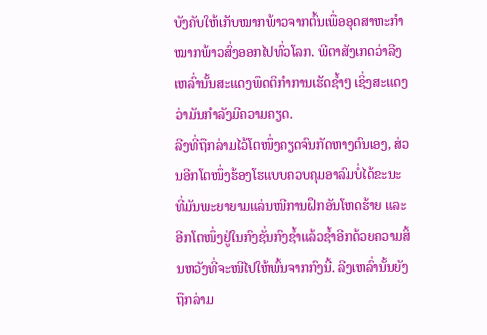ບັງຄັບໃຫ້ເກັບໝາກພ້າວຈາກຕົ້ນເພື່ອອຸດສາຫະກຳໝາກພ້າວສົ່ງອອກໄປທົ່ວໂລກ. ພີຕາສັງເກດວ່າລີງເຫລົ່ານັ້ນສະແດງພຶດຕິກຳການເຮັດຊ້ຳໆ ເຊິ່ງສະແດງວ່າມັນກຳລັງມີຄວາມຄຽດ.
ລີງທີ່ຖືກລ່າມໄວ້ໂຕໜຶ່ງຄຽດຈົນກັດຫາງຕົນເອງ, ສ່ວນອີກໂຕໜຶ່ງຮ້ອງໂຮແບບຄວບຄຸມອາລົມບໍ່ໄດ້ຂະນະທີ່ມັນພະຍາຍາມແລ່ນໜີການຝຶກອັນໂຫດຮ້າຍ ແລະ ອີກໂຕໜຶ່ງຢູ່ໃນກົງຊັ່ນກົງຊ້ຳແລ້ວຊ້ຳອີກດ້ວຍຄວາມສິ້ນຫວັງທີ່ຈະໜີໄປໃຫ້ພົ້ນຈາກກົງນີ້. ລີງເຫລົ່ານັ້ນຍັງຖືກລ່າມ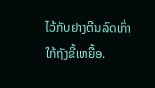ໄວ້ກັບຢາງຕີນລົດເກົ່າ ໃກ້ຖັງຂີ້ເຫຍື້ອ.